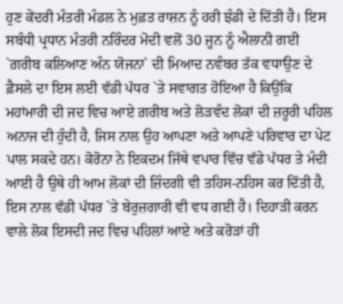ਹੁਣ ਕੇਂਦਰੀ ਮੰਤਰੀ ਮੰਡਲ ਨੇ ਮੁਫ਼ਤ ਰਾਸ਼ਨ ਨੂੰ ਹਰੀ ਝੰਡੀ ਦੇ ਦਿੱਤੀ ਹੈ। ਇਸ ਸਬੰਧੀ ਪ੍ਰਧਾਨ ਮੰਤਰੀ ਨਰਿੰਦਰ ਮੋਦੀ ਵਲੋਂ 30 ਜੂਨ ਨੂੰ ਐਲਾਨੀ ਗਈ `ਗ਼ਰੀਬ ਕਲਿਆਣ ਅੰਨ ਯੋਜਨਾ` ਦੀ ਮਿਆਦ ਨਵੰਬਰ ਤੱਕ ਵਧਾਉਣ ਦੇ ਫ਼ੈਸਲੇ ਦਾ ਇਸ ਲਈ ਵੱਡੀ ਪੱਧਰ `ਤੇ ਸਵਾਗਤ ਹੋਇਆ ਹੈ ਕਿਉਂਕਿ ਮਹਾਂਮਾਰੀ ਦੀ ਜਦ ਵਿਚ ਆਏ ਗ਼ਰੀਬ ਅਤੇ ਲੋੜਵੰਦ ਲੋਕਾਂ ਦੀ ਜ਼ਰੂਰੀ ਪਹਿਲ ਅਨਾਜ ਦੀ ਹੁੰਦੀ ਹੈ, ਜਿਸ ਨਾਲ ਉਹ ਆਪਣਾ ਅਤੇ ਆਪਣੇ ਪਰਿਵਾਰ ਦਾ ਪੇਟ ਪਾਲ ਸਕਦੇ ਹਨ। ਕੋਰੋਨਾ ਨੇ ਇਕਦਮ ਜਿੱਥੇ ਵਪਾਰ ਵਿੱਚ ਵੱਡੇ ਪੱਧਰ ਤੇ ਮੰਦੀ ਆਈ ਹੈ ਉਥੇ ਹੀ ਆਮ ਲੋਕਾਂ ਦੀ ਜ਼ਿੰਦਗੀ ਵੀ ਤਹਿਸ-ਨਹਿਸ ਕਰ ਦਿੱਤੀ ਹੈ, ਇਸ ਨਾਲ ਵੱਡੀ ਪੱਧਰ `ਤੇ ਬੇਰੁਜ਼ਗਾਰੀ ਵੀ ਵਧ ਗਈ ਹੈ। ਦਿਹਾੜੀ ਕਰਨ ਵਾਲੇ ਲੋਕ ਇਸਦੀ ਜਦ ਵਿਚ ਪਹਿਲਾਂ ਆਏ ਅਤੇ ਕਰੋੜਾਂ ਹੀ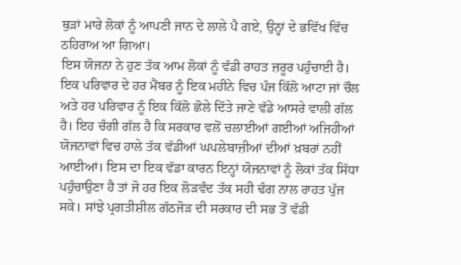ਥੁੜਾਂ ਮਾਰੇ ਲੋਕਾਂ ਨੂੰ ਆਪਣੀ ਜਾਨ ਦੇ ਲਾਲੇ ਪੈ ਗਏ, ਉਨ੍ਹਾਂ ਦੇ ਭਵਿੱਖ ਵਿੱਚ ਠਹਿਰਾਅ ਆ ਗਿਆ।
ਇਸ ਯੋਜਨਾ ਨੇ ਹੁਣ ਤੱਕ ਆਮ ਲੋਕਾਂ ਨੂੰ ਵੱਡੀ ਰਾਹਤ ਜ਼ਰੂਰ ਪਹੁੰਚਾਈ ਹੈ। ਇਕ ਪਰਿਵਾਰ ਦੇ ਹਰ ਮੈਂਬਰ ਨੂੰ ਇਕ ਮਹੀਨੇ ਵਿਚ ਪੰਜ ਕਿੱਲੋ ਆਟਾ ਜਾਂ ਚੌਲ ਅਤੇ ਹਰ ਪਰਿਵਾਰ ਨੂੰ ਇਕ ਕਿੱਲੋ ਛੋਲੇ ਦਿੱਤੇ ਜਾਣੇ ਵੱਡੇ ਆਸਰੇ ਵਾਲੀ ਗੱਲ ਹੈ। ਇਹ ਚੰਗੀ ਗੱਲ ਹੈ ਕਿ ਸਰਕਾਰ ਵਲੋਂ ਚਲਾਈਆਂ ਗਈਆਂ ਅਜਿਹੀਆਂ ਯੋਜਨਾਵਾਂ ਵਿਚ ਹਾਲੇ ਤੱਕ ਵੱਡੀਆਂ ਘਪਲੇਬਾਜ਼ੀਆਂ ਦੀਆਂ ਖ਼ਬਰਾਂ ਨਹੀਂ ਆਈਆਂ। ਇਸ ਦਾ ਇਕ ਵੱਡਾ ਕਾਰਨ ਇਨ੍ਹਾਂ ਯੋਜਨਾਵਾਂ ਨੂੰ ਲੋਕਾਂ ਤੱਕ ਸਿੱਧਾ ਪਹੁੰਚਾਉਣਾ ਹੈ ਤਾਂ ਜੋ ਹਰ ਇਕ ਲੋੜਵੰਦ ਤੱਕ ਸਹੀ ਢੰਗ ਨਾਲ ਰਾਹਤ ਪੁੱਜ ਸਕੇ। ਸਾਂਝੇ ਪ੍ਰਗਤੀਸ਼ੀਲ ਗੱਠਜੋੜ ਦੀ ਸਰਕਾਰ ਦੀ ਸਭ ਤੋਂ ਵੱਡੀ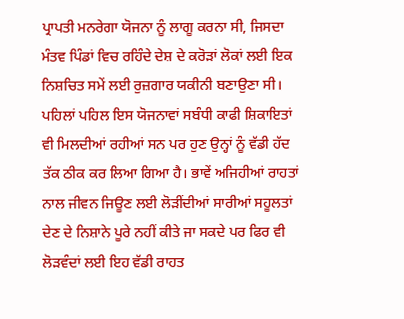ਪ੍ਰਾਪਤੀ ਮਨਰੇਗਾ ਯੋਜਨਾ ਨੂੰ ਲਾਗੂ ਕਰਨਾ ਸੀ, ਜਿਸਦਾ ਮੰਤਵ ਪਿੰਡਾਂ ਵਿਚ ਰਹਿੰਦੇ ਦੇਸ਼ ਦੇ ਕਰੋੜਾਂ ਲੋਕਾਂ ਲਈ ਇਕ ਨਿਸ਼ਚਿਤ ਸਮੇਂ ਲਈ ਰੁਜ਼ਗਾਰ ਯਕੀਨੀ ਬਣਾਉਣਾ ਸੀ। ਪਹਿਲਾਂ ਪਹਿਲ ਇਸ ਯੋਜਨਾਵਾਂ ਸਬੰਧੀ ਕਾਫੀ ਸ਼ਿਕਾਇਤਾਂ ਵੀ ਮਿਲਦੀਆਂ ਰਹੀਆਂ ਸਨ ਪਰ ਹੁਣ ਉਨ੍ਹਾਂ ਨੂੰ ਵੱਡੀ ਹੱਦ ਤੱਕ ਠੀਕ ਕਰ ਲਿਆ ਗਿਆ ਹੈ। ਭਾਵੇਂ ਅਜਿਹੀਆਂ ਰਾਹਤਾਂ ਨਾਲ ਜੀਵਨ ਜਿਊਣ ਲਈ ਲੋੜੀਂਦੀਆਂ ਸਾਰੀਆਂ ਸਹੂਲਤਾਂ ਦੇਣ ਦੇ ਨਿਸ਼ਾਨੇ ਪੂਰੇ ਨਹੀਂ ਕੀਤੇ ਜਾ ਸਕਦੇ ਪਰ ਫਿਰ ਵੀ ਲੋੜਵੰਦਾਂ ਲਈ ਇਹ ਵੱਡੀ ਰਾਹਤ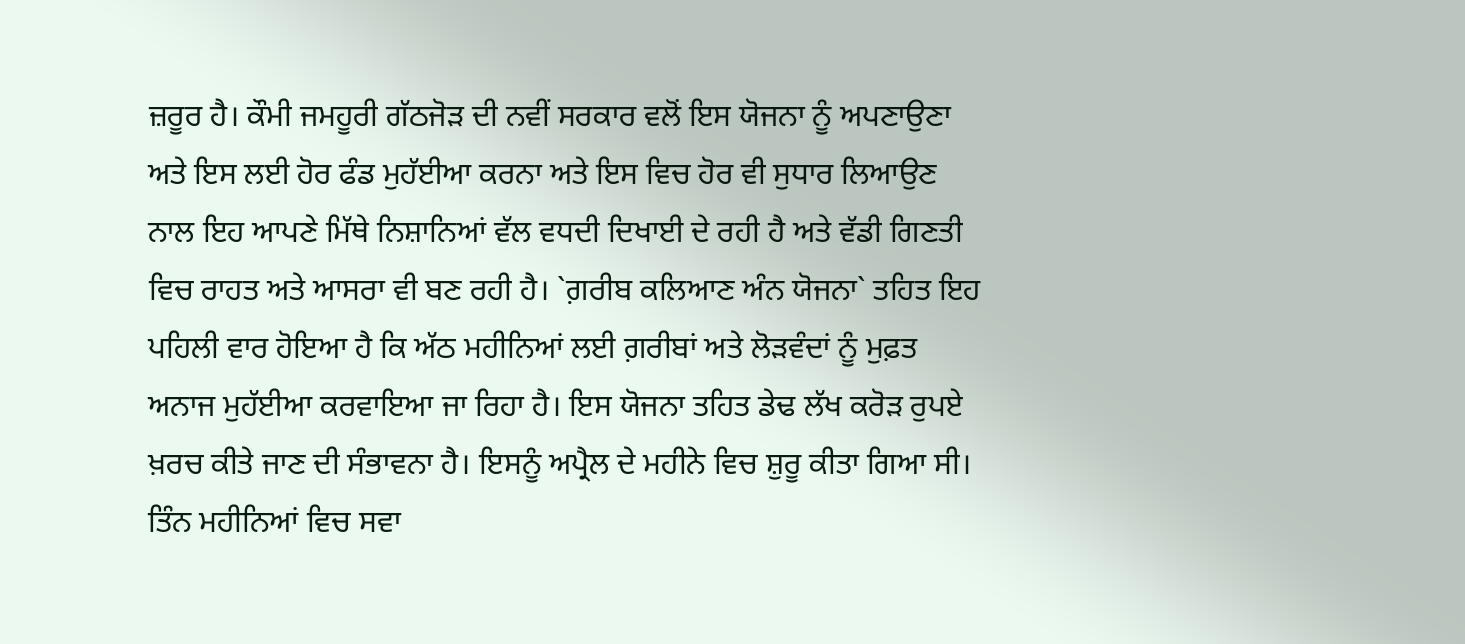ਜ਼ਰੂਰ ਹੈ। ਕੌਮੀ ਜਮਹੂਰੀ ਗੱਠਜੋੜ ਦੀ ਨਵੀਂ ਸਰਕਾਰ ਵਲੋਂ ਇਸ ਯੋਜਨਾ ਨੂੰ ਅਪਣਾਉਣਾ ਅਤੇ ਇਸ ਲਈ ਹੋਰ ਫੰਡ ਮੁਹੱਈਆ ਕਰਨਾ ਅਤੇ ਇਸ ਵਿਚ ਹੋਰ ਵੀ ਸੁਧਾਰ ਲਿਆਉਣ ਨਾਲ ਇਹ ਆਪਣੇ ਮਿੱਥੇ ਨਿਸ਼ਾਨਿਆਂ ਵੱਲ ਵਧਦੀ ਦਿਖਾਈ ਦੇ ਰਹੀ ਹੈ ਅਤੇ ਵੱਡੀ ਗਿਣਤੀ ਵਿਚ ਰਾਹਤ ਅਤੇ ਆਸਰਾ ਵੀ ਬਣ ਰਹੀ ਹੈ। `ਗ਼ਰੀਬ ਕਲਿਆਣ ਅੰਨ ਯੋਜਨਾ` ਤਹਿਤ ਇਹ ਪਹਿਲੀ ਵਾਰ ਹੋਇਆ ਹੈ ਕਿ ਅੱਠ ਮਹੀਨਿਆਂ ਲਈ ਗ਼ਰੀਬਾਂ ਅਤੇ ਲੋੜਵੰਦਾਂ ਨੂੰ ਮੁਫ਼ਤ ਅਨਾਜ ਮੁਹੱਈਆ ਕਰਵਾਇਆ ਜਾ ਰਿਹਾ ਹੈ। ਇਸ ਯੋਜਨਾ ਤਹਿਤ ਡੇਢ ਲੱਖ ਕਰੋੜ ਰੁਪਏ ਖ਼ਰਚ ਕੀਤੇ ਜਾਣ ਦੀ ਸੰਭਾਵਨਾ ਹੈ। ਇਸਨੂੰ ਅਪ੍ਰੈਲ ਦੇ ਮਹੀਨੇ ਵਿਚ ਸ਼ੁਰੂ ਕੀਤਾ ਗਿਆ ਸੀ। ਤਿੰਨ ਮਹੀਨਿਆਂ ਵਿਚ ਸਵਾ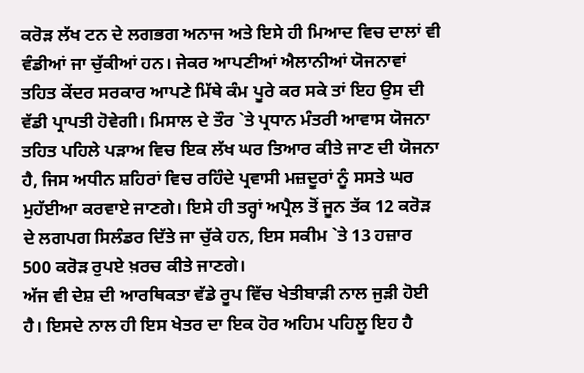ਕਰੋੜ ਲੱਖ ਟਨ ਦੇ ਲਗਭਗ ਅਨਾਜ ਅਤੇ ਇਸੇ ਹੀ ਮਿਆਦ ਵਿਚ ਦਾਲਾਂ ਵੀ ਵੰਡੀਆਂ ਜਾ ਚੁੱਕੀਆਂ ਹਨ। ਜੇਕਰ ਆਪਣੀਆਂ ਐਲਾਨੀਆਂ ਯੋਜਨਾਵਾਂ ਤਹਿਤ ਕੇਂਦਰ ਸਰਕਾਰ ਆਪਣੇ ਮਿੱਥੇ ਕੰਮ ਪੂਰੇ ਕਰ ਸਕੇ ਤਾਂ ਇਹ ਉਸ ਦੀ ਵੱਡੀ ਪ੍ਰਾਪਤੀ ਹੋਵੇਗੀ। ਮਿਸਾਲ ਦੇ ਤੌਰ `ਤੇ ਪ੍ਰਧਾਨ ਮੰਤਰੀ ਆਵਾਸ ਯੋਜਨਾ ਤਹਿਤ ਪਹਿਲੇ ਪੜਾਅ ਵਿਚ ਇਕ ਲੱਖ ਘਰ ਤਿਆਰ ਕੀਤੇ ਜਾਣ ਦੀ ਯੋਜਨਾ ਹੈ, ਜਿਸ ਅਧੀਨ ਸ਼ਹਿਰਾਂ ਵਿਚ ਰਹਿੰਦੇ ਪ੍ਰਵਾਸੀ ਮਜ਼ਦੂਰਾਂ ਨੂੰ ਸਸਤੇ ਘਰ ਮੁਹੱਈਆ ਕਰਵਾਏ ਜਾਣਗੇ। ਇਸੇ ਹੀ ਤਰ੍ਹਾਂ ਅਪ੍ਰੈਲ ਤੋਂ ਜੂਨ ਤੱਕ 12 ਕਰੋੜ ਦੇ ਲਗਪਗ ਸਿਲੰਡਰ ਦਿੱਤੇ ਜਾ ਚੁੱਕੇ ਹਨ, ਇਸ ਸਕੀਮ `ਤੇ 13 ਹਜ਼ਾਰ 500 ਕਰੋੜ ਰੁਪਏ ਖ਼ਰਚ ਕੀਤੇ ਜਾਣਗੇ।
ਅੱਜ ਵੀ ਦੇਸ਼ ਦੀ ਆਰਥਿਕਤਾ ਵੱਡੇ ਰੂਪ ਵਿੱਚ ਖੇਤੀਬਾੜੀ ਨਾਲ ਜੁੜੀ ਹੋਈ ਹੈ। ਇਸਦੇ ਨਾਲ ਹੀ ਇਸ ਖੇਤਰ ਦਾ ਇਕ ਹੋਰ ਅਹਿਮ ਪਹਿਲੂ ਇਹ ਹੈ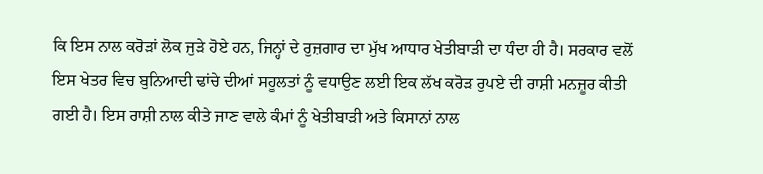ਕਿ ਇਸ ਨਾਲ ਕਰੋੜਾਂ ਲੋਕ ਜੁੜੇ ਹੋਏ ਹਨ, ਜਿਨ੍ਹਾਂ ਦੇ ਰੁਜ਼ਗਾਰ ਦਾ ਮੁੱਖ ਆਧਾਰ ਖੇਤੀਬਾੜੀ ਦਾ ਧੰਦਾ ਹੀ ਹੈ। ਸਰਕਾਰ ਵਲੋਂ ਇਸ ਖੇਤਰ ਵਿਚ ਬੁਨਿਆਦੀ ਢਾਂਚੇ ਦੀਆਂ ਸਹੂਲਤਾਂ ਨੂੰ ਵਧਾਉਣ ਲਈ ਇਕ ਲੱਖ ਕਰੋੜ ਰੁਪਏ ਦੀ ਰਾਸ਼ੀ ਮਨਜ਼ੂਰ ਕੀਤੀ ਗਈ ਹੈ। ਇਸ ਰਾਸ਼ੀ ਨਾਲ ਕੀਤੇ ਜਾਣ ਵਾਲੇ ਕੰਮਾਂ ਨੂੰ ਖੇਤੀਬਾੜੀ ਅਤੇ ਕਿਸਾਨਾਂ ਨਾਲ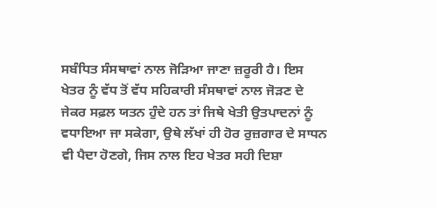ਸਬੰਧਿਤ ਸੰਸਥਾਵਾਂ ਨਾਲ ਜੋੜਿਆ ਜਾਣਾ ਜ਼ਰੂਰੀ ਹੈ। ਇਸ ਖੇਤਰ ਨੂੰ ਵੱਧ ਤੋਂ ਵੱਧ ਸਹਿਕਾਰੀ ਸੰਸਥਾਵਾਂ ਨਾਲ ਜੋੜਣ ਦੇ ਜੇਕਰ ਸਫ਼ਲ ਯਤਨ ਹੁੰਦੇ ਹਨ ਤਾਂ ਜਿਥੇ ਖੇਤੀ ਉਤਪਾਦਨਾਂ ਨੂੰ ਵਧਾਇਆ ਜਾ ਸਕੇਗਾ, ਉਥੇ ਲੱਖਾਂ ਹੀ ਹੋਰ ਰੁਜ਼ਗਾਰ ਦੇ ਸਾਧਨ ਵੀ ਪੈਦਾ ਹੋਣਗੇ, ਜਿਸ ਨਾਲ ਇਹ ਖੇਤਰ ਸਹੀ ਦਿਸ਼ਾ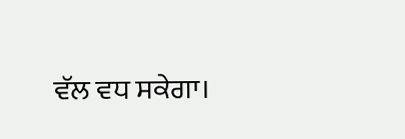ਵੱਲ ਵਧ ਸਕੇਗਾ।